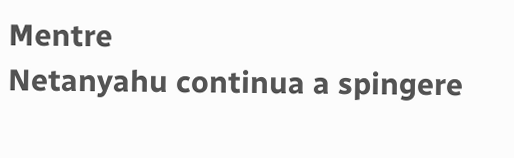Mentre
Netanyahu continua a spingere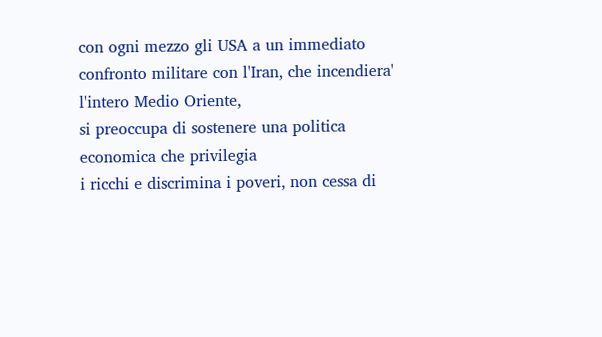con ogni mezzo gli USA a un immediato
confronto militare con l'Iran, che incendiera' l'intero Medio Oriente,
si preoccupa di sostenere una politica economica che privilegia
i ricchi e discrimina i poveri, non cessa di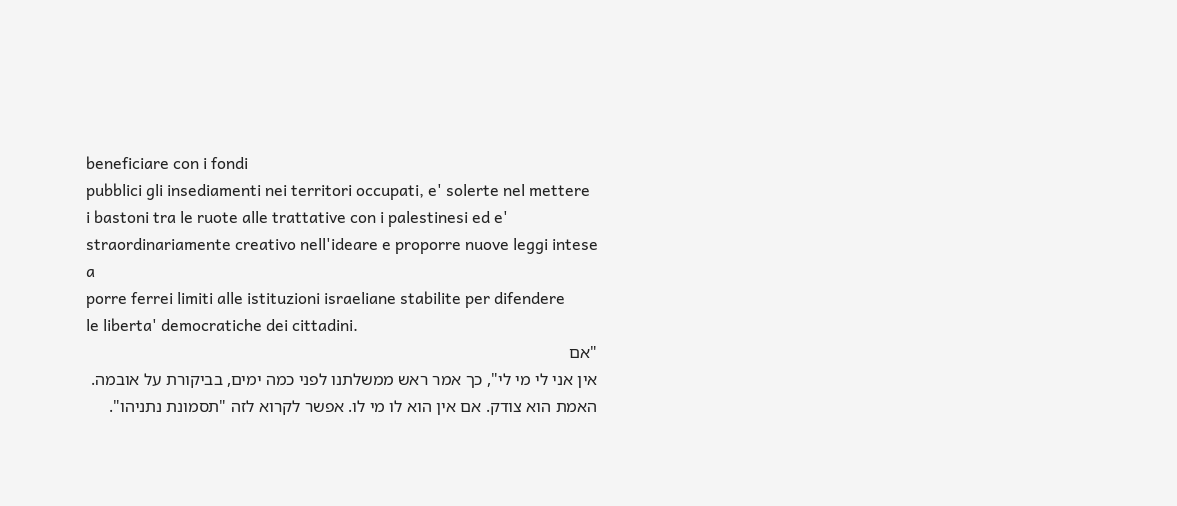beneficiare con i fondi
pubblici gli insediamenti nei territori occupati, e' solerte nel mettere
i bastoni tra le ruote alle trattative con i palestinesi ed e'
straordinariamente creativo nell'ideare e proporre nuove leggi intese a
porre ferrei limiti alle istituzioni israeliane stabilite per difendere
le liberta' democratiche dei cittadini.
"אם
אין אני לי מי לי", כך אמר ראש ממשלתנו לפני כמה ימים, בביקורת על אובמה.
האמת הוא צודק. אם אין הוא לו מי לו. אפשר לקרוא לזה "תסמונת נתניהו".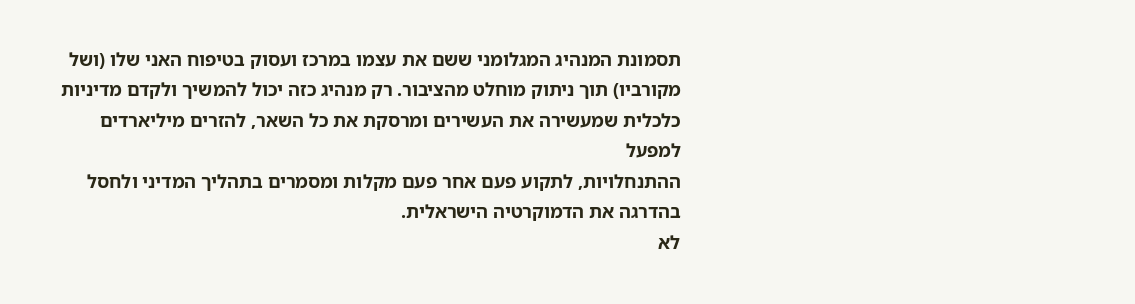תסמונת המנהיג המגלומני ששם את עצמו במרכז ועסוק בטיפוח האני שלו (ושל
מקורביו) תוך ניתוק מוחלט מהציבור. רק מנהיג כזה יכול להמשיך ולקדם מדיניות
כלכלית שמעשירה את העשירים ומרסקת את כל השאר, להזרים מיליארדים למפעל
ההתנחלויות, לתקוע פעם אחר פעם מקלות ומסמרים בתהליך המדיני ולחסל בהדרגה את הדמוקרטיה הישראלית.
לא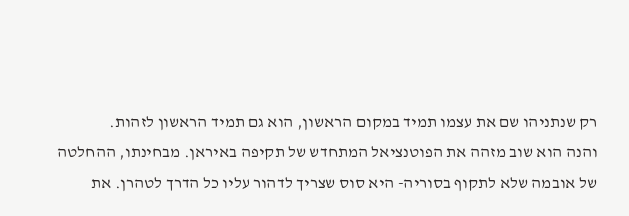רק שנתניהו שם את עצמו תמיד במקום הראשון, הוא גם תמיד הראשון לזהות.
והנה הוא שוב מזהה את הפוטנציאל המתחדש של תקיפה באיראן. מבחינתו, ההחלטה
של אובמה שלא לתקוף בסוריה- היא סוס שצריך לדהור עליו כל הדרך לטהרן. את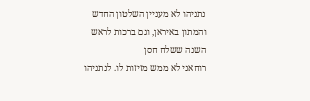נתניהו לא מעניין השלטון החדש והמתון באיראן, וגם ברכות לראש השנה ששלח חסן
רוחאני לא ממש מזיזות לו. לנתניהו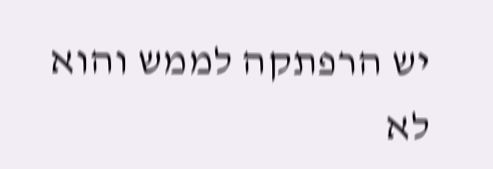יש הרפתקה לממש והוא לא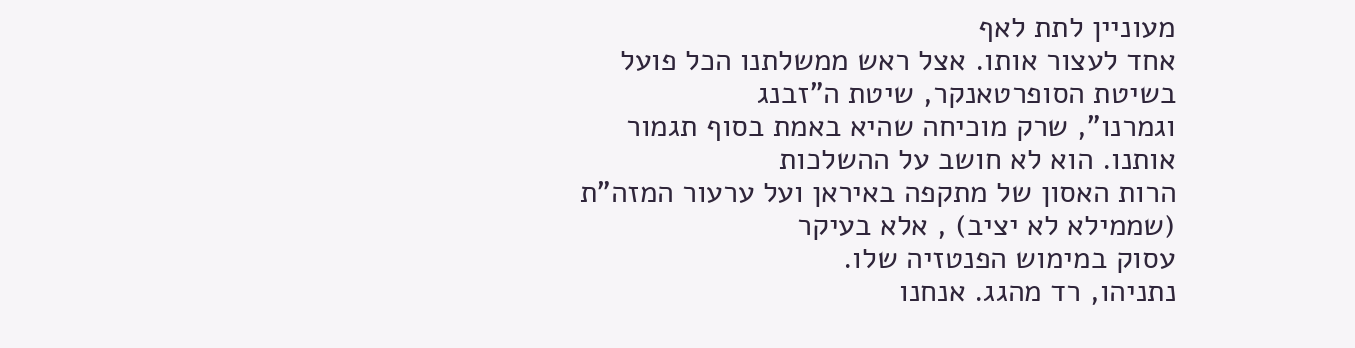מעוניין לתת לאף
אחד לעצור אותו. אצל ראש ממשלתנו הכל פועל בשיטת הסופרטאנקר, שיטת ה"זבנג
וגמרנו", שרק מוכיחה שהיא באמת בסוף תגמור אותנו. הוא לא חושב על ההשלכות
הרות האסון של מתקפה באיראן ועל ערעור המזה"ת (שממילא לא יציב) , אלא בעיקר
עסוק במימוש הפנטזיה שלו.
נתניהו, רד מהגג. אנחנו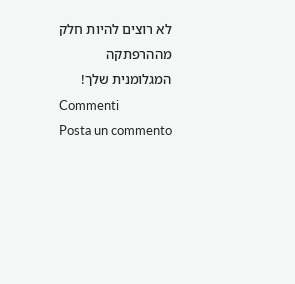לא רוצים להיות חלק מההרפתקה המגלומנית שלך!
Commenti
Posta un commento